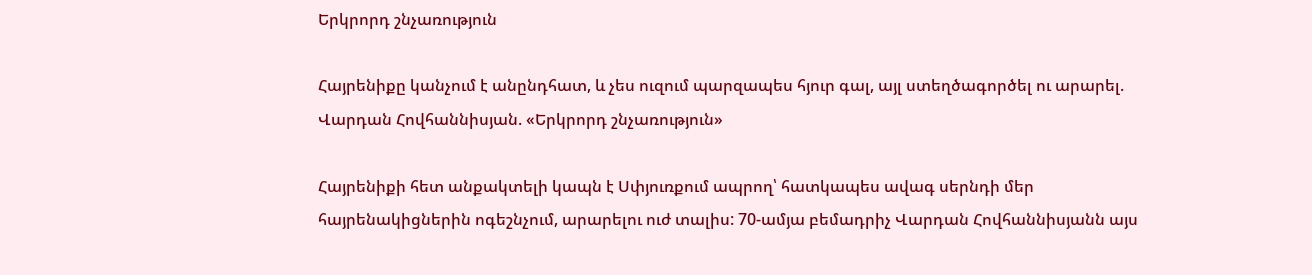Երկրորդ շնչառություն

Հայրենիքը կանչում է անընդհատ, և չես ուզում պարզապես հյուր գալ, այլ ստեղծագործել ու արարել. Վարդան Հովհաննիսյան. «Երկրորդ շնչառություն»

Հայրենիքի հետ անքակտելի կապն է Սփյուռքում ապրող՝ հատկապես ավագ սերնդի մեր հայրենակիցներին ոգեշնչում, արարելու ուժ տալիս: 70-ամյա բեմադրիչ Վարդան Հովհաննիսյանն այս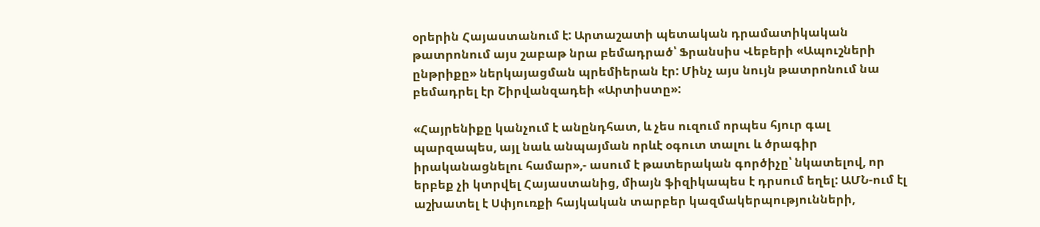օրերին Հայաստանում է: Արտաշատի պետական դրամատիկական թատրոնում այս շաբաթ նրա բեմադրած՝ Ֆրանսիս Վեբերի «Ապուշների ընթրիքը» ներկայացման պրեմիերան էր: Մինչ այս նույն թատրոնում նա բեմադրել էր Շիրվանզադեի «Արտիստը»:

«Հայրենիքը կանչում է անընդհատ, և չես ուզում որպես հյուր գալ պարզապես, այլ նաև անպայման որևէ օգուտ տալու և ծրագիր իրականացնելու համար»,- ասում է թատերական գործիչը՝ նկատելով, որ երբեք չի կտրվել Հայաստանից, միայն ֆիզիկապես է դրսում եղել: ԱՄՆ-ում էլ աշխատել է Սփյուռքի հայկական տարբեր կազմակերպությունների,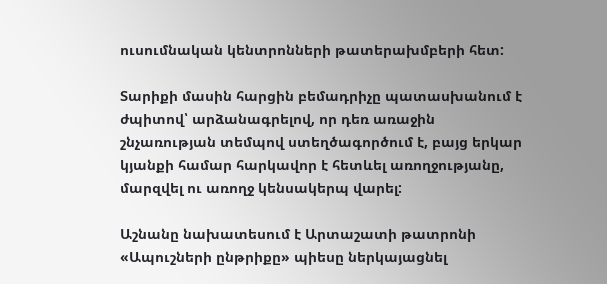ուսումնական կենտրոնների թատերախմբերի հետ:

Տարիքի մասին հարցին բեմադրիչը պատասխանում է ժպիտով՝ արձանագրելով, որ դեռ առաջին շնչառության տեմպով ստեղծագործում է, բայց երկար կյանքի համար հարկավոր է հետևել առողջությանը, մարզվել ու առողջ կենսակերպ վարել:

Աշնանը նախատեսում է Արտաշատի թատրոնի «Ապուշների ընթրիքը» պիեսը ներկայացնել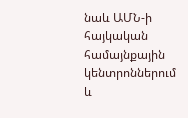նաև ԱՄՆ-ի հայկական համայնքային կենտրոններում և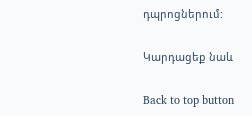դպրոցներում:

Կարդացեք նաև

Back to top button